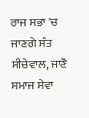ਰਾਜ ਸਭਾ 'ਚ ਜਾਣਗੇ ਸੰਤ ਸੀਚੇਵਾਲ, ਜਾਣੋ ਸਮਾਜ ਸੇਵਾ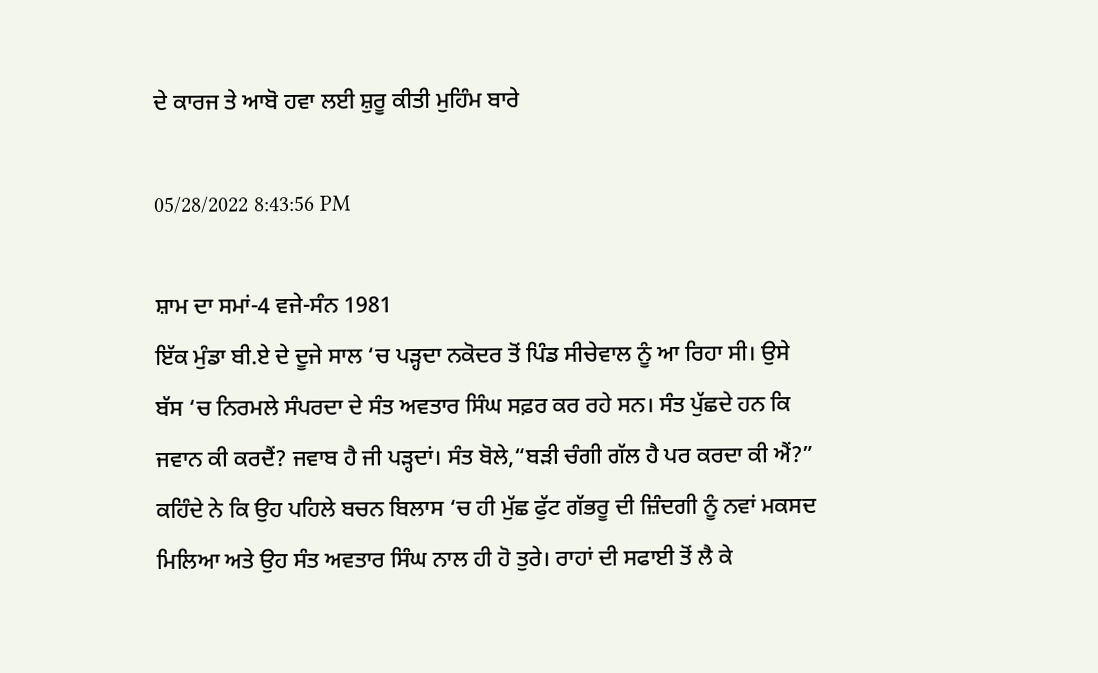ਦੇ ਕਾਰਜ ਤੇ ਆਬੋ ਹਵਾ ਲਈ ਸ਼ੁਰੂ ਕੀਤੀ ਮੁਹਿੰਮ ਬਾਰੇ

05/28/2022 8:43:56 PM

ਸ਼ਾਮ ਦਾ ਸਮਾਂ-4 ਵਜੇ-ਸੰਨ 1981
ਇੱਕ ਮੁੰਡਾ ਬੀ.ਏ ਦੇ ਦੂਜੇ ਸਾਲ ‘ਚ ਪੜ੍ਹਦਾ ਨਕੋਦਰ ਤੋਂ ਪਿੰਡ ਸੀਚੇਵਾਲ ਨੂੰ ਆ ਰਿਹਾ ਸੀ। ਉਸੇ ਬੱਸ ‘ਚ ਨਿਰਮਲੇ ਸੰਪਰਦਾ ਦੇ ਸੰਤ ਅਵਤਾਰ ਸਿੰਘ ਸਫ਼ਰ ਕਰ ਰਹੇ ਸਨ। ਸੰਤ ਪੁੱਛਦੇ ਹਨ ਕਿ ਜਵਾਨ ਕੀ ਕਰਦੈਂ? ਜਵਾਬ ਹੈ ਜੀ ਪੜ੍ਹਦਾਂ। ਸੰਤ ਬੋਲੇ,“ਬੜੀ ਚੰਗੀ ਗੱਲ ਹੈ ਪਰ ਕਰਦਾ ਕੀ ਐਂ?” ਕਹਿੰਦੇ ਨੇ ਕਿ ਉਹ ਪਹਿਲੇ ਬਚਨ ਬਿਲਾਸ ‘ਚ ਹੀ ਮੁੱਛ ਫੁੱਟ ਗੱਭਰੂ ਦੀ ਜ਼ਿੰਦਗੀ ਨੂੰ ਨਵਾਂ ਮਕਸਦ ਮਿਲਿਆ ਅਤੇ ਉਹ ਸੰਤ ਅਵਤਾਰ ਸਿੰਘ ਨਾਲ ਹੀ ਹੋ ਤੁਰੇ। ਰਾਹਾਂ ਦੀ ਸਫਾਈ ਤੋਂ ਲੈ ਕੇ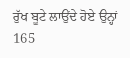ਰੁੱਖ ਬੂਟੇ ਲਾਉਂਦੇ ਹੋਏ ਉਨ੍ਹਾਂ 165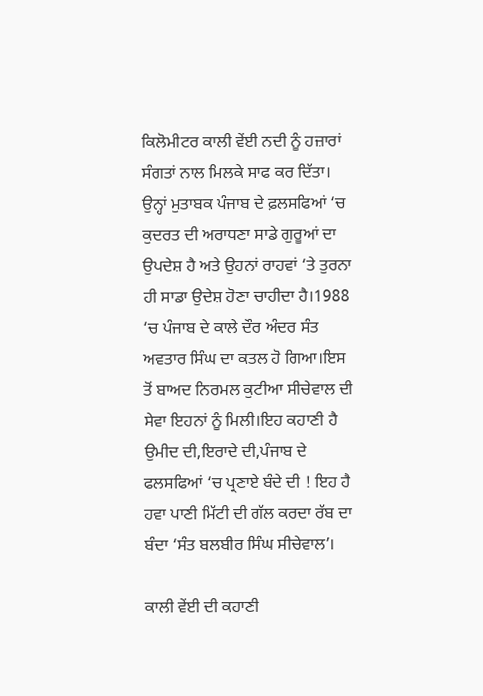ਕਿਲੋਮੀਟਰ ਕਾਲੀ ਵੇਂਈ ਨਦੀ ਨੂੰ ਹਜ਼ਾਰਾਂ ਸੰਗਤਾਂ ਨਾਲ ਮਿਲਕੇ ਸਾਫ ਕਰ ਦਿੱਤਾ। ਉਨ੍ਹਾਂ ਮੁਤਾਬਕ ਪੰਜਾਬ ਦੇ ਫ਼ਲਸਫਿਆਂ ‘ਚ ਕੁਦਰਤ ਦੀ ਅਰਾਧਣਾ ਸਾਡੇ ਗੁਰੂਆਂ ਦਾ ਉਪਦੇਸ਼ ਹੈ ਅਤੇ ਉਹਨਾਂ ਰਾਹਵਾਂ ‘ਤੇ ਤੁਰਨਾ ਹੀ ਸਾਡਾ ਉਦੇਸ਼ ਹੋਣਾ ਚਾਹੀਦਾ ਹੈ।1988 ‘ਚ ਪੰਜਾਬ ਦੇ ਕਾਲੇ ਦੌਰ ਅੰਦਰ ਸੰਤ ਅਵਤਾਰ ਸਿੰਘ ਦਾ ਕਤਲ ਹੋ ਗਿਆ।ਇਸ ਤੋਂ ਬਾਅਦ ਨਿਰਮਲ ਕੁਟੀਆ ਸੀਚੇਵਾਲ ਦੀ ਸੇਵਾ ਇਹਨਾਂ ਨੂੰ ਮਿਲੀ।ਇਹ ਕਹਾਣੀ ਹੈ ਉਮੀਦ ਦੀ,ਇਰਾਦੇ ਦੀ,ਪੰਜਾਬ ਦੇ ਫਲਸਫਿਆਂ ‘ਚ ਪ੍ਰਣਾਏ ਬੰਦੇ ਦੀ ! ਇਹ ਹੈ ਹਵਾ ਪਾਣੀ ਮਿੱਟੀ ਦੀ ਗੱਲ ਕਰਦਾ ਰੱਬ ਦਾ ਬੰਦਾ ‘ਸੰਤ ਬਲਬੀਰ ਸਿੰਘ ਸੀਚੇਵਾਲ’।

ਕਾਲੀ ਵੇਂਈ ਦੀ ਕਹਾਣੀ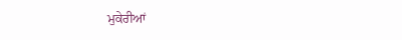ਮੁਕੇਰੀਆਂ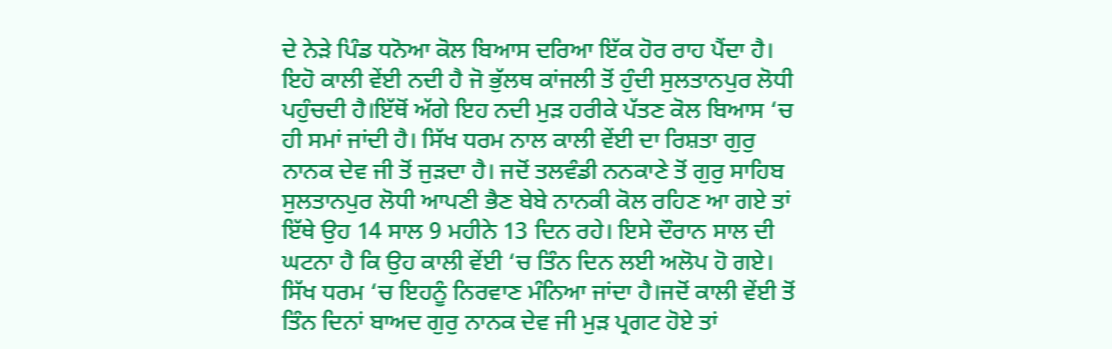ਦੇ ਨੇੜੇ ਪਿੰਡ ਧਨੋਆ ਕੋਲ ਬਿਆਸ ਦਰਿਆ ਇੱਕ ਹੋਰ ਰਾਹ ਪੈਂਦਾ ਹੈ। ਇਹੋ ਕਾਲੀ ਵੇਂਈ ਨਦੀ ਹੈ ਜੋ ਭੁੱਲਥ ਕਾਂਜਲੀ ਤੋਂ ਹੁੰਦੀ ਸੁਲਤਾਨਪੁਰ ਲੋਧੀ ਪਹੁੰਚਦੀ ਹੈ।ਇੱਥੋਂ ਅੱਗੇ ਇਹ ਨਦੀ ਮੁੜ ਹਰੀਕੇ ਪੱਤਣ ਕੋਲ ਬਿਆਸ ‘ਚ ਹੀ ਸਮਾਂ ਜਾਂਦੀ ਹੈ। ਸਿੱਖ ਧਰਮ ਨਾਲ ਕਾਲੀ ਵੇਂਈ ਦਾ ਰਿਸ਼ਤਾ ਗੁਰੁ ਨਾਨਕ ਦੇਵ ਜੀ ਤੋਂ ਜੁੜਦਾ ਹੈ। ਜਦੋਂ ਤਲਵੰਡੀ ਨਨਕਾਣੇ ਤੋਂ ਗੁਰੁ ਸਾਹਿਬ ਸੁਲਤਾਨਪੁਰ ਲੋਧੀ ਆਪਣੀ ਭੈਣ ਬੇਬੇ ਨਾਨਕੀ ਕੋਲ ਰਹਿਣ ਆ ਗਏ ਤਾਂ ਇੱਥੇ ਉਹ 14 ਸਾਲ 9 ਮਹੀਨੇ 13 ਦਿਨ ਰਹੇ। ਇਸੇ ਦੌਰਾਨ ਸਾਲ ਦੀ ਘਟਨਾ ਹੈ ਕਿ ਉਹ ਕਾਲੀ ਵੇਂਈ ‘ਚ ਤਿੰਨ ਦਿਨ ਲਈ ਅਲੋਪ ਹੋ ਗਏ। ਸਿੱਖ ਧਰਮ ‘ਚ ਇਹਨੂੰ ਨਿਰਵਾਣ ਮੰਨਿਆ ਜਾਂਦਾ ਹੈ।ਜਦੋਂ ਕਾਲੀ ਵੇਂਈ ਤੋਂ ਤਿੰਨ ਦਿਨਾਂ ਬਾਅਦ ਗੁਰੁ ਨਾਨਕ ਦੇਵ ਜੀ ਮੁੜ ਪ੍ਰਗਟ ਹੋਏ ਤਾਂ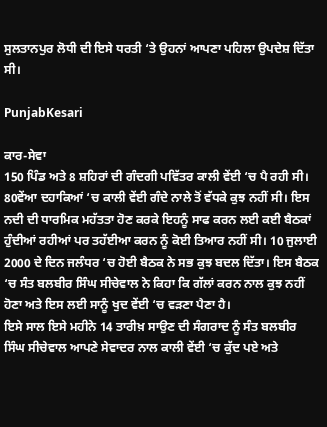ਸੁਲਤਾਨਪੁਰ ਲੋਧੀ ਦੀ ਇਸੇ ਧਰਤੀ ‘ਤੇ ਉਹਨਾਂ ਆਪਣਾ ਪਹਿਲਾ ਉਪਦੇਸ਼ ਦਿੱਤਾ ਸੀ।

PunjabKesari

ਕਾਰ-ਸੇਵਾ
150 ਪਿੰਡ ਅਤੇ 8 ਸ਼ਹਿਰਾਂ ਦੀ ਗੰਦਗੀ ਪਵਿੱਤਰ ਕਾਲੀ ਵੇਂਈ ‘ਚ ਪੈ ਰਹੀ ਸੀ। 80ਵੇਂਆ ਦਹਾਕਿਆਂ ‘ਚ ਕਾਲੀ ਵੇਂਈ ਗੰਦੇ ਨਾਲੇ ਤੋਂ ਵੱਧਕੇ ਕੁਝ ਨਹੀਂ ਸੀ। ਇਸ ਨਦੀ ਦੀ ਧਾਰਮਿਕ ਮਹੱਤਤਾ ਹੋਣ ਕਰਕੇ ਇਹਨੂੰ ਸਾਫ ਕਰਨ ਲਈ ਕਈ ਬੈਠਕਾਂ ਹੁੰਦੀਆਂ ਰਹੀਆਂ ਪਰ ਤਹੱਈਆ ਕਰਨ ਨੂੰ ਕੋਈ ਤਿਆਰ ਨਹੀਂ ਸੀ। 10 ਜੁਲਾਈ 2000 ਦੇ ਦਿਨ ਜਲੰਧਰ ‘ਚ ਹੋਈ ਬੈਠਕ ਨੇ ਸਭ ਕੁਝ ਬਦਲ ਦਿੱਤਾ। ਇਸ ਬੈਠਕ ‘ਚ ਸੰਤ ਬਲਬੀਰ ਸਿੰਘ ਸੀਚੇਵਾਲ ਨੇ ਕਿਹਾ ਕਿ ਗੱਲਾਂ ਕਰਨ ਨਾਲ ਕੁਝ ਨਹੀਂ ਹੋਣਾ ਅਤੇ ਇਸ ਲਈ ਸਾਨੂੰ ਖੁਦ ਵੇਂਈ ‘ਚ ਵੜਣਾ ਪੈਣਾ ਹੈ।
ਇਸੇ ਸਾਲ ਇਸੇ ਮਹੀਨੇ 14 ਤਾਰੀਖ਼ ਸਾਉਣ ਦੀ ਸੰਗਰਾਦ ਨੂੰ ਸੰਤ ਬਲਬੀਰ ਸਿੰਘ ਸੀਚੇਵਾਲ ਆਪਣੇ ਸੇਵਾਦਰ ਨਾਲ ਕਾਲੀ ਵੇਂਈ ‘ਚ ਕੁੱਦ ਪਏ ਅਤੇ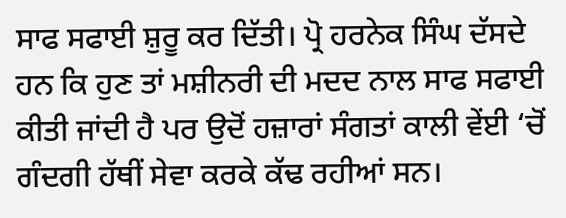ਸਾਫ ਸਫਾਈ ਸ਼ੁਰੂ ਕਰ ਦਿੱਤੀ। ਪ੍ਰੋ ਹਰਨੇਕ ਸਿੰਘ ਦੱਸਦੇ ਹਨ ਕਿ ਹੁਣ ਤਾਂ ਮਸ਼ੀਨਰੀ ਦੀ ਮਦਦ ਨਾਲ ਸਾਫ ਸਫਾਈ ਕੀਤੀ ਜਾਂਦੀ ਹੈ ਪਰ ਉਦੋਂ ਹਜ਼ਾਰਾਂ ਸੰਗਤਾਂ ਕਾਲੀ ਵੇਂਈ ‘ਚੋਂ ਗੰਦਗੀ ਹੱਥੀਂ ਸੇਵਾ ਕਰਕੇ ਕੱਢ ਰਹੀਆਂ ਸਨ।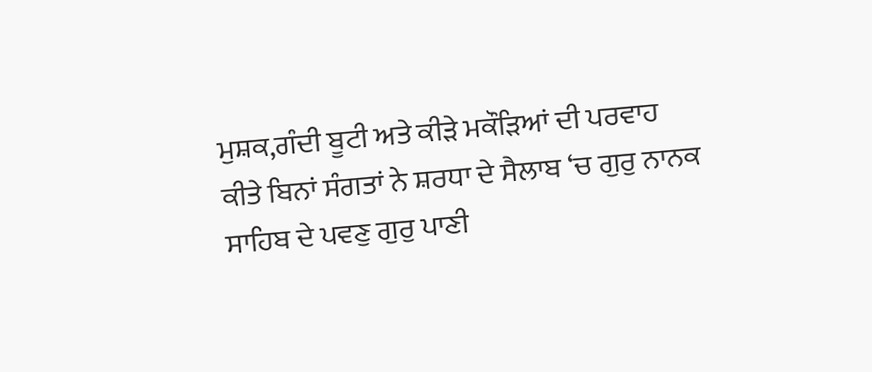ਮੁਸ਼ਕ,ਗੰਦੀ ਬੂਟੀ ਅਤੇ ਕੀੜੇ ਮਕੌੜਿਆਂ ਦੀ ਪਰਵਾਹ ਕੀਤੇ ਬਿਨਾਂ ਸੰਗਤਾਂ ਨੇ ਸ਼ਰਧਾ ਦੇ ਸੈਲਾਬ ‘ਚ ਗੁਰੁ ਨਾਨਕ ਸਾਹਿਬ ਦੇ ਪਵਣੁ ਗੁਰੁ ਪਾਣੀ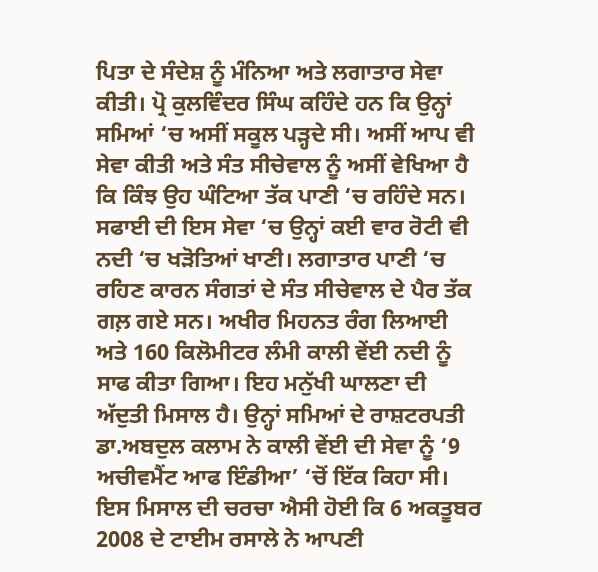ਪਿਤਾ ਦੇ ਸੰਦੇਸ਼ ਨੂੰ ਮੰਨਿਆ ਅਤੇ ਲਗਾਤਾਰ ਸੇਵਾ ਕੀਤੀ। ਪ੍ਰੋ ਕੁਲਵਿੰਦਰ ਸਿੰਘ ਕਹਿੰਦੇ ਹਨ ਕਿ ਉਨ੍ਹਾਂ ਸਮਿਆਂ ‘ਚ ਅਸੀਂ ਸਕੂਲ ਪੜ੍ਹਦੇ ਸੀ। ਅਸੀਂ ਆਪ ਵੀ ਸੇਵਾ ਕੀਤੀ ਅਤੇ ਸੰਤ ਸੀਚੇਵਾਲ ਨੂੰ ਅਸੀਂ ਵੇਖਿਆ ਹੈ ਕਿ ਕਿੰਝ ਉਹ ਘੰਟਿਆ ਤੱਕ ਪਾਣੀ ‘ਚ ਰਹਿੰਦੇ ਸਨ। ਸਫਾਈ ਦੀ ਇਸ ਸੇਵਾ ‘ਚ ਉਨ੍ਹਾਂ ਕਈ ਵਾਰ ਰੋਟੀ ਵੀ ਨਦੀ ‘ਚ ਖੜੋਤਿਆਂ ਖਾਣੀ। ਲਗਾਤਾਰ ਪਾਣੀ ‘ਚ ਰਹਿਣ ਕਾਰਨ ਸੰਗਤਾਂ ਦੇ ਸੰਤ ਸੀਚੇਵਾਲ ਦੇ ਪੈਰ ਤੱਕ ਗਲ਼ ਗਏ ਸਨ। ਅਖੀਰ ਮਿਹਨਤ ਰੰਗ ਲਿਆਈ ਅਤੇ 160 ਕਿਲੋਮੀਟਰ ਲੰਮੀ ਕਾਲੀ ਵੇਂਈ ਨਦੀ ਨੂੰ ਸਾਫ ਕੀਤਾ ਗਿਆ। ਇਹ ਮਨੁੱਖੀ ਘਾਲਣਾ ਦੀ ਅੱਦੁਤੀ ਮਿਸਾਲ ਹੈ। ਉਨ੍ਹਾਂ ਸਮਿਆਂ ਦੇ ਰਾਸ਼ਟਰਪਤੀ ਡਾ.ਅਬਦੁਲ ਕਲਾਮ ਨੇ ਕਾਲੀ ਵੇਂਈ ਦੀ ਸੇਵਾ ਨੂੰ ‘9 ਅਚੀਵਮੈਂਟ ਆਫ ਇੰਡੀਆ’ ‘ਚੋਂ ਇੱਕ ਕਿਹਾ ਸੀ। ਇਸ ਮਿਸਾਲ ਦੀ ਚਰਚਾ ਐਸੀ ਹੋਈ ਕਿ 6 ਅਕਤੂਬਰ 2008 ਦੇ ਟਾਈਮ ਰਸਾਲੇ ਨੇ ਆਪਣੀ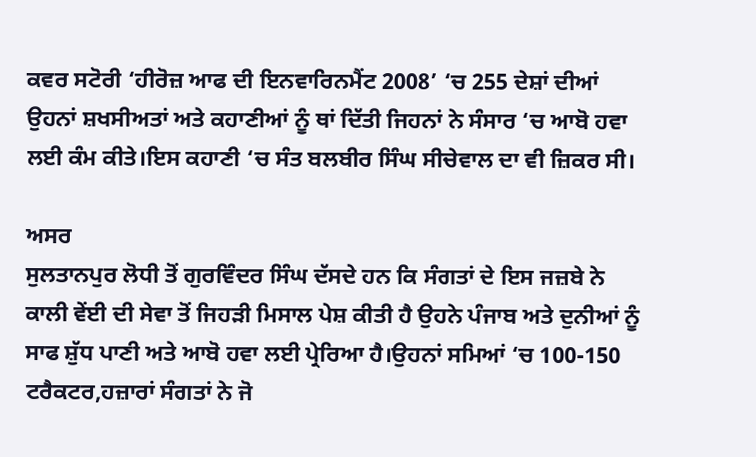ਕਵਰ ਸਟੋਰੀ ‘ਹੀਰੋਜ਼ ਆਫ ਦੀ ਇਨਵਾਰਿਨਮੈਂਟ 2008’ ‘ਚ 255 ਦੇਸ਼ਾਂ ਦੀਆਂ ਉਹਨਾਂ ਸ਼ਖਸੀਅਤਾਂ ਅਤੇ ਕਹਾਣੀਆਂ ਨੂੰ ਥਾਂ ਦਿੱਤੀ ਜਿਹਨਾਂ ਨੇ ਸੰਸਾਰ ‘ਚ ਆਬੋ ਹਵਾ ਲਈ ਕੰਮ ਕੀਤੇ।ਇਸ ਕਹਾਣੀ ‘ਚ ਸੰਤ ਬਲਬੀਰ ਸਿੰਘ ਸੀਚੇਵਾਲ ਦਾ ਵੀ ਜ਼ਿਕਰ ਸੀ।

ਅਸਰ
ਸੁਲਤਾਨਪੁਰ ਲੋਧੀ ਤੋਂ ਗੁਰਵਿੰਦਰ ਸਿੰਘ ਦੱਸਦੇ ਹਨ ਕਿ ਸੰਗਤਾਂ ਦੇ ਇਸ ਜਜ਼ਬੇ ਨੇ ਕਾਲੀ ਵੇਂਈ ਦੀ ਸੇਵਾ ਤੋਂ ਜਿਹੜੀ ਮਿਸਾਲ ਪੇਸ਼ ਕੀਤੀ ਹੈ ਉਹਨੇ ਪੰਜਾਬ ਅਤੇ ਦੁਨੀਆਂ ਨੂੰ ਸਾਫ ਸ਼ੁੱਧ ਪਾਣੀ ਅਤੇ ਆਬੋ ਹਵਾ ਲਈ ਪ੍ਰੇਰਿਆ ਹੈ।ਉਹਨਾਂ ਸਮਿਆਂ ‘ਚ 100-150 ਟਰੈਕਟਰ,ਹਜ਼ਾਰਾਂ ਸੰਗਤਾਂ ਨੇ ਜੋ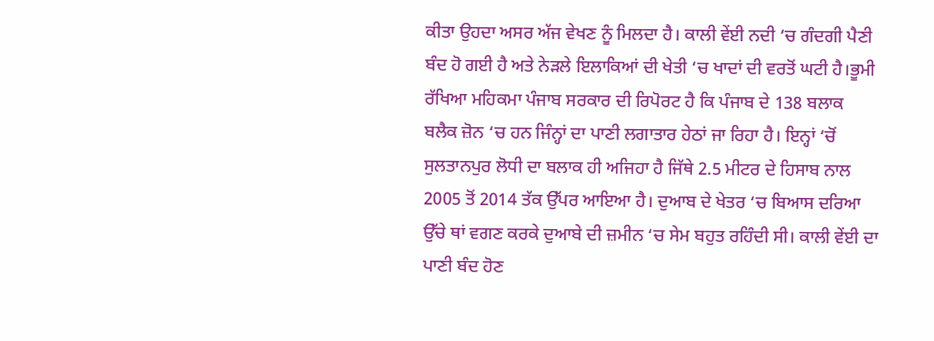ਕੀਤਾ ਉਹਦਾ ਅਸਰ ਅੱਜ ਵੇਖਣ ਨੂੰ ਮਿਲਦਾ ਹੈ। ਕਾਲੀ ਵੇਂਈ ਨਦੀ ‘ਚ ਗੰਦਗੀ ਪੈਣੀ ਬੰਦ ਹੋ ਗਈ ਹੈ ਅਤੇ ਨੇੜਲੇ ਇਲਾਕਿਆਂ ਦੀ ਖੇਤੀ ‘ਚ ਖਾਦਾਂ ਦੀ ਵਰਤੋਂ ਘਟੀ ਹੈ।ਭੂਮੀ ਰੱਖਿਆ ਮਹਿਕਮਾ ਪੰਜਾਬ ਸਰਕਾਰ ਦੀ ਰਿਪੋਰਟ ਹੈ ਕਿ ਪੰਜਾਬ ਦੇ 138 ਬਲਾਕ ਬਲੈਕ ਜ਼ੋਨ ‘ਚ ਹਨ ਜਿੰਨ੍ਹਾਂ ਦਾ ਪਾਣੀ ਲਗਾਤਾਰ ਹੇਠਾਂ ਜਾ ਰਿਹਾ ਹੈ। ਇਨ੍ਹਾਂ ‘ਚੋਂ ਸੁਲਤਾਨਪੁਰ ਲੋਧੀ ਦਾ ਬਲਾਕ ਹੀ ਅਜਿਹਾ ਹੈ ਜਿੱਥੇ 2.5 ਮੀਟਰ ਦੇ ਹਿਸਾਬ ਨਾਲ 2005 ਤੋਂ 2014 ਤੱਕ ਉੱਪਰ ਆਇਆ ਹੈ। ਦੁਆਬ ਦੇ ਖੇਤਰ ‘ਚ ਬਿਆਸ ਦਰਿਆ ਉੱਚੇ ਥਾਂ ਵਗਣ ਕਰਕੇ ਦੁਆਬੇ ਦੀ ਜ਼ਮੀਨ ‘ਚ ਸੇਮ ਬਹੁਤ ਰਹਿੰਦੀ ਸੀ। ਕਾਲੀ ਵੇਂਈ ਦਾ ਪਾਣੀ ਬੰਦ ਹੋਣ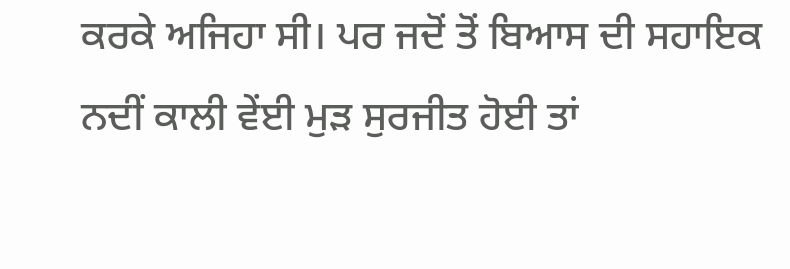ਕਰਕੇ ਅਜਿਹਾ ਸੀ। ਪਰ ਜਦੋਂ ਤੋਂ ਬਿਆਸ ਦੀ ਸਹਾਇਕ ਨਦੀਂ ਕਾਲੀ ਵੇਂਈ ਮੁੜ ਸੁਰਜੀਤ ਹੋਈ ਤਾਂ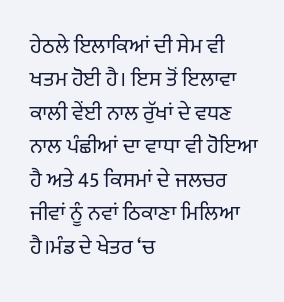ਹੇਠਲੇ ਇਲਾਕਿਆਂ ਦੀ ਸੇਮ ਵੀ ਖਤਮ ਹੋਈ ਹੈ। ਇਸ ਤੋਂ ਇਲਾਵਾ ਕਾਲੀ ਵੇਂਈ ਨਾਲ ਰੁੱਖਾਂ ਦੇ ਵਧਣ ਨਾਲ ਪੰਛੀਆਂ ਦਾ ਵਾਧਾ ਵੀ ਹੋਇਆ ਹੈ ਅਤੇ 45 ਕਿਸਮਾਂ ਦੇ ਜਲਚਰ ਜੀਵਾਂ ਨੂੰ ਨਵਾਂ ਠਿਕਾਣਾ ਮਿਲਿਆ ਹੈ।ਮੰਡ ਦੇ ਖੇਤਰ ‘ਚ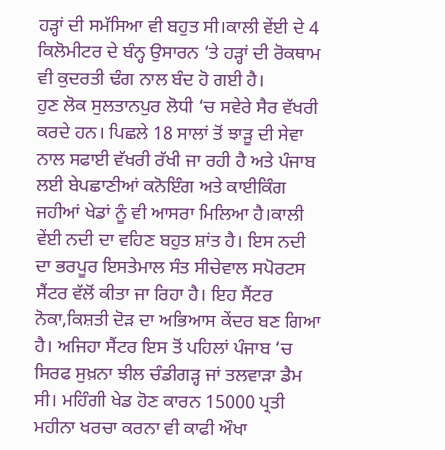ਹੜ੍ਹਾਂ ਦੀ ਸਮੱਸਿਆ ਵੀ ਬਹੁਤ ਸੀ।ਕਾਲੀ ਵੇਂਈ ਦੇ 4 ਕਿਲੋਮੀਟਰ ਦੇ ਬੰਨ੍ਹ ਉਸਾਰਨ ‘ਤੇ ਹੜ੍ਹਾਂ ਦੀ ਰੋਕਥਾਮ ਵੀ ਕੁਦਰਤੀ ਢੰਗ ਨਾਲ ਬੰਦ ਹੋ ਗਈ ਹੈ।
ਹੁਣ ਲੋਕ ਸੁਲਤਾਨਪੁਰ ਲੋਧੀ ‘ਚ ਸਵੇਰੇ ਸੈਰ ਵੱਖਰੀ ਕਰਦੇ ਹਨ। ਪਿਛਲੇ 18 ਸਾਲਾਂ ਤੋਂ ਝਾੜੂ ਦੀ ਸੇਵਾ ਨਾਲ ਸਫਾਈ ਵੱਖਰੀ ਰੱਖੀ ਜਾ ਰਹੀ ਹੈ ਅਤੇ ਪੰਜਾਬ ਲਈ ਬੇਪਛਾਣੀਆਂ ਕਨੋਇੰਗ ਅਤੇ ਕਾਈਕਿੰਗ ਜਹੀਆਂ ਖੇਡਾਂ ਨੂੰ ਵੀ ਆਸਰਾ ਮਿਲਿਆ ਹੈ।ਕਾਲੀ ਵੇਂਈ ਨਦੀ ਦਾ ਵਹਿਣ ਬਹੁਤ ਸ਼ਾਂਤ ਹੈ। ਇਸ ਨਦੀ ਦਾ ਭਰਪੂਰ ਇਸਤੇਮਾਲ ਸੰਤ ਸੀਚੇਵਾਲ ਸਪੋਰਟਸ ਸੈਂਟਰ ਵੱਲੋਂ ਕੀਤਾ ਜਾ ਰਿਹਾ ਹੈ। ਇਹ ਸੈਂਟਰ ਨੋਕਾ,ਕਿਸ਼ਤੀ ਦੋੜ ਦਾ ਅਭਿਆਸ ਕੇਂਦਰ ਬਣ ਗਿਆ ਹੈ। ਅਜਿਹਾ ਸੈਂਟਰ ਇਸ ਤੋਂ ਪਹਿਲਾਂ ਪੰਜਾਬ ‘ਚ ਸਿਰਫ ਸੁਖ਼ਨਾ ਝੀਲ ਚੰਡੀਗੜ੍ਹ ਜਾਂ ਤਲਵਾੜਾ ਡੈਮ ਸੀ। ਮਹਿੰਗੀ ਖੇਡ ਹੋਣ ਕਾਰਨ 15000 ਪ੍ਰਤੀ ਮਹੀਨਾ ਖਰਚਾ ਕਰਨਾ ਵੀ ਕਾਫੀ ਔਖਾ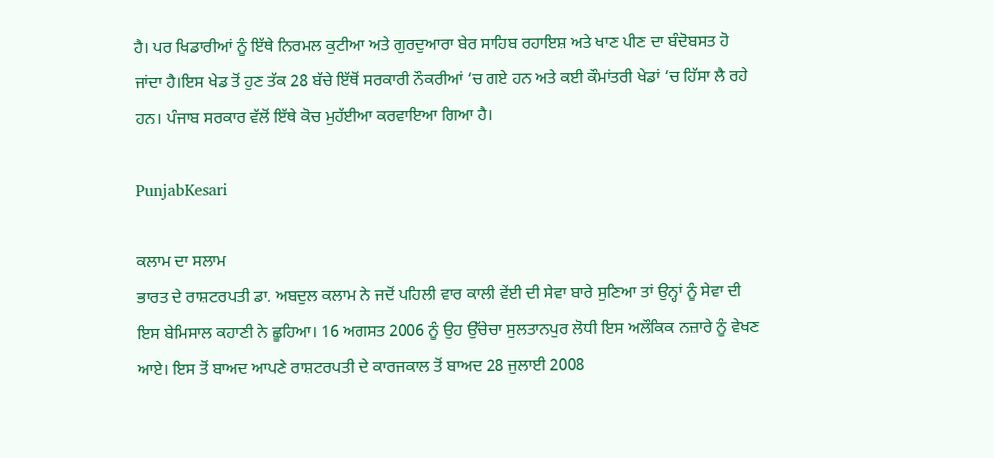ਹੈ। ਪਰ ਖਿਡਾਰੀਆਂ ਨੂੰ ਇੱਥੇ ਨਿਰਮਲ ਕੁਟੀਆ ਅਤੇ ਗੁਰਦੁਆਰਾ ਬੇਰ ਸਾਹਿਬ ਰਹਾਇਸ਼ ਅਤੇ ਖਾਣ ਪੀਣ ਦਾ ਬੰਦੋਬਸਤ ਹੋ ਜਾਂਦਾ ਹੈ।ਇਸ ਖੇਡ ਤੋਂ ਹੁਣ ਤੱਕ 28 ਬੱਚੇ ਇੱਥੋਂ ਸਰਕਾਰੀ ਨੌਕਰੀਆਂ ‘ਚ ਗਏ ਹਨ ਅਤੇ ਕਈ ਕੌਮਾਂਤਰੀ ਖੇਡਾਂ ‘ਚ ਹਿੱਸਾ ਲੈ ਰਹੇ ਹਨ। ਪੰਜਾਬ ਸਰਕਾਰ ਵੱਲੋਂ ਇੱਥੇ ਕੋਚ ਮੁਹੱਈਆ ਕਰਵਾਇਆ ਗਿਆ ਹੈ।

PunjabKesari

ਕਲਾਮ ਦਾ ਸਲਾਮ
ਭਾਰਤ ਦੇ ਰਾਸ਼ਟਰਪਤੀ ਡਾ. ਅਬਦੁਲ ਕਲਾਮ ਨੇ ਜਦੋਂ ਪਹਿਲੀ ਵਾਰ ਕਾਲੀ ਵੇਂਈ ਦੀ ਸੇਵਾ ਬਾਰੇ ਸੁਣਿਆ ਤਾਂ ਉਨ੍ਹਾਂ ਨੂੰ ਸੇਵਾ ਦੀ ਇਸ ਬੇਮਿਸਾਲ ਕਹਾਣੀ ਨੇ ਛੂਹਿਆ। 16 ਅਗਸਤ 2006 ਨੂੰ ਉਹ ਉੱਚੇਚਾ ਸੁਲਤਾਨਪੁਰ ਲੋਧੀ ਇਸ ਅਲੌਕਿਕ ਨਜ਼ਾਰੇ ਨੂੰ ਵੇਖਣ ਆਏ। ਇਸ ਤੋਂ ਬਾਅਦ ਆਪਣੇ ਰਾਸ਼ਟਰਪਤੀ ਦੇ ਕਾਰਜਕਾਲ ਤੋਂ ਬਾਅਦ 28 ਜੁਲਾਈ 2008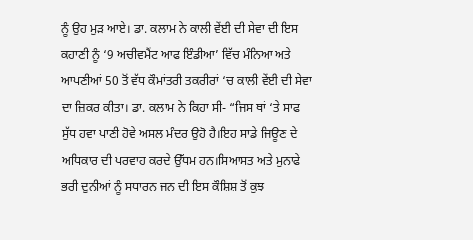ਨੂੰ ਉਹ ਮੁੜ ਆਏ। ਡਾ. ਕਲਾਮ ਨੇ ਕਾਲੀ ਵੇਂਈ ਦੀ ਸੇਵਾ ਦੀ ਇਸ ਕਹਾਣੀ ਨੂੰ ‘9 ਅਚੀਵਮੈਂਟ ਆਫ ਇੰਡੀਆ’ ਵਿੱਚ ਮੰਨਿਆ ਅਤੇ ਆਪਣੀਆਂ 50 ਤੋਂ ਵੱਧ ਕੌਮਾਂਤਰੀ ਤਕਰੀਰਾਂ ‘ਚ ਕਾਲੀ ਵੇਂਈ ਦੀ ਸੇਵਾ ਦਾ ਜ਼ਿਕਰ ਕੀਤਾ। ਡਾ. ਕਲਾਮ ਨੇ ਕਿਹਾ ਸੀ- “ਜਿਸ ਥਾਂ ‘ਤੇ ਸਾਫ ਸੁੱਧ ਹਵਾ ਪਾਣੀ ਹੋਵੇ ਅਸਲ ਮੰਦਰ ਉਹੋ ਹੈ।ਇਹ ਸਾਡੇ ਜਿਊਣ ਦੇ ਅਧਿਕਾਰ ਦੀ ਪਰਵਾਹ ਕਰਦੇ ਉੱਧਮ ਹਨ।ਸਿਆਸਤ ਅਤੇ ਮੁਨਾਫੇ ਭਰੀ ਦੁਨੀਆਂ ਨੂੰ ਸਧਾਰਨ ਜਨ ਦੀ ਇਸ ਕੌਸ਼ਿਸ਼ ਤੋਂ ਕੁਝ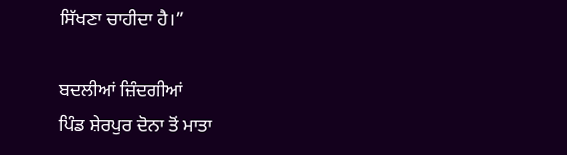ਸਿੱਖਣਾ ਚਾਹੀਦਾ ਹੈ।”

ਬਦਲੀਆਂ ਜ਼ਿੰਦਗੀਆਂ
ਪਿੰਡ ਸ਼ੇਰਪੁਰ ਦੋਨਾ ਤੋਂ ਮਾਤਾ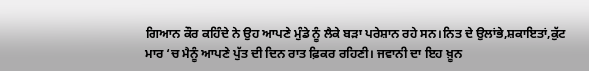ਗਿਆਨ ਕੌਰ ਕਹਿੰਦੇ ਨੇ ਉਹ ਆਪਣੇ ਮੁੰਡੇ ਨੂੰ ਲੈਕੇ ਬੜਾ ਪਰੇਸ਼ਾਨ ਰਹੇ ਸਨ।ਨਿਤ ਦੇ ਉਲਾਂਭੇ,ਸ਼ਕਾਇਤਾਂ,ਕੁੱਟ ਮਾਰ ‘ਚ ਮੈਨੂੰ ਆਪਣੇ ਪੁੱਤ ਦੀ ਦਿਨ ਰਾਤ ਫ਼ਿਕਰ ਰਹਿਣੀ। ਜਵਾਨੀ ਦਾ ਇਹ ਖ਼ੂਨ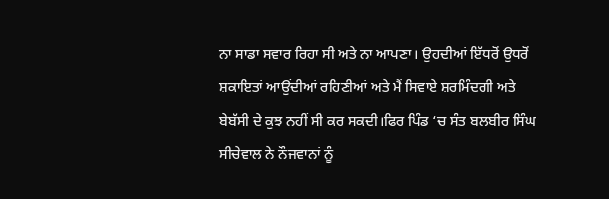ਨਾ ਸਾਡਾ ਸਵਾਰ ਰਿਹਾ ਸੀ ਅਤੇ ਨਾ ਆਪਣਾ। ਉਹਦੀਆਂ ਇੱਧਰੋਂ ਉਧਰੋਂ ਸ਼ਕਾਇਤਾਂ ਆਉਂਦੀਆਂ ਰਹਿਣੀਆਂ ਅਤੇ ਮੈਂ ਸਿਵਾਏ ਸ਼ਰਮਿੰਦਗੀ ਅਤੇ ਬੇਬੱਸੀ ਦੇ ਕੁਝ ਨਹੀਂ ਸੀ ਕਰ ਸਕਦੀ।ਫਿਰ ਪਿੰਡ ‘ਚ ਸੰਤ ਬਲਬੀਰ ਸਿੰਘ ਸੀਚੇਵਾਲ ਨੇ ਨੌਜਵਾਨਾਂ ਨੂੰ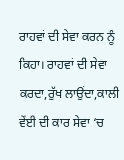ਰਾਹਵਾਂ ਦੀ ਸੇਵਾ ਕਰਨ ਨੂੰ ਕਿਹਾ। ਰਾਹਵਾਂ ਦੀ ਸੇਵਾ ਕਰਦਾ,ਰੁੱਖ ਲਾਉਂਦਾ,ਕਾਲੀ ਵੇਂਈ ਦੀ ਕਾਰ ਸੇਵਾ ‘ਚ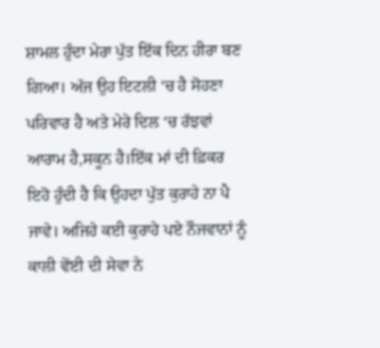ਸ਼ਾਮਲ ਹੁੰਦਾ ਮੇਰਾ ਪੁੱਤ ਇੱਕ ਦਿਨ ਹੀਰਾ ਬਣ ਗਿਆ। ਅੱਜ ਉਹ ਇਟਲੀ ‘ਚ ਹੈ ਸੋਹਣਾ ਪਰਿਵਾਰ ਹੈ ਅਤੇ ਮੇਰੇ ਦਿਲ ‘ਚ ਰੱਝਵਾਂ ਆਰਾਮ ਹੈ,ਸਕੂਨ ਹੈ।ਇੱਕ ਮਾਂ ਦੀ ਫ਼ਿਕਰ ਇਹੋ ਹੁੰਦੀ ਹੈ ਕਿ ਉਹਦਾ ਪੁੱਤ ਕੁਰਾਹੇ ਨਾ ਪੈ ਜਾਵੇ। ਅਜਿਹੇ ਕਈ ਕੁਰਾਹੇ ਪਏ ਨੌਜਵਾਨਾਂ ਨੂੰ ਕਾਲੀ ਵੇਂਈ ਦੀ ਸੇਵਾ ਨੇ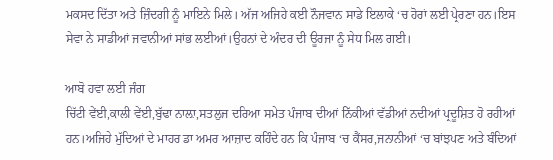ਮਕਸਦ ਦਿੱਤਾ ਅਤੇ ਜ਼ਿੰਦਗੀ ਨੂੰ ਮਾਇਨੇ ਮਿਲੇ। ਅੱਜ ਅਜਿਹੇ ਕਈ ਨੌਜਵਾਨ ਸਾਡੇ ਇਲਾਕੇ ‘ਚ ਹੋਰਾਂ ਲਈ ਪ੍ਰੇਰਣਾ ਹਨ।ਇਸ ਸੇਵਾ ਨੇ ਸਾਡੀਆਂ ਜਵਾਨੀਆਂ ਸਾਂਭ ਲਈਆਂ।ਉਹਨਾਂ ਦੇ ਅੰਦਰ ਦੀ ਊਰਜਾ ਨੂੰ ਸੇਧ ਮਿਲ ਗਈ।

ਆਬੋ ਹਵਾ ਲਈ ਜੰਗ
ਚਿੱਟੀ ਵੇਂਈ,ਕਾਲੀ ਵੇਂਈ,ਬੁੱਢਾ ਨਾਲ਼ਾ,ਸਤਲੁਜ ਦਰਿਆ ਸਮੇਤ ਪੰਜਾਬ ਦੀਆਂ ਨਿੱਕੀਆਂ ਵੱਡੀਆਂ ਨਦੀਆਂ ਪ੍ਰਦੂਸ਼ਿਤ ਹੋ ਰਹੀਆਂ ਹਨ।ਅਜਿਹੇ ਮੁੱਦਿਆਂ ਦੇ ਮਾਹਰ ਡਾ ਅਮਰ ਆਜ਼ਾਦ ਕਹਿੰਦੇ ਹਨ ਕਿ ਪੰਜਾਬ ‘ਚ ਕੈਂਸਰ,ਜਨਾਨੀਆਂ ‘ਚ ਬਾਂਝਪਣ ਅਤੇ ਬੰਦਿਆਂ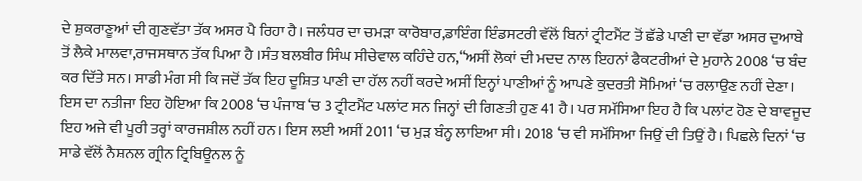ਦੇ ਸ਼ੁਕਰਾਣੂਆਂ ਦੀ ਗੁਣਵੱਤਾ ਤੱਕ ਅਸਰ ਪੈ ਰਿਹਾ ਹੈ। ਜਲੰਧਰ ਦਾ ਚਮੜਾ ਕਾਰੋਬਾਰ,ਡਾਇੰਗ ਇੰਡਸਟਰੀ ਵੱਲੋਂ ਬਿਨਾਂ ਟ੍ਰੀਟਮੈਂਟ ਤੋਂ ਛੱਡੇ ਪਾਣੀ ਦਾ ਵੱਡਾ ਅਸਰ ਦੁਆਬੇ ਤੋਂ ਲੈਕੇ ਮਾਲਵਾ,ਰਾਜਸਥਾਨ ਤੱਕ ਪਿਆ ਹੈ ।ਸੰਤ ਬਲਬੀਰ ਸਿੰਘ ਸੀਚੇਵਾਲ ਕਹਿੰਦੇ ਹਨ,“ਅਸੀਂ ਲੋਕਾਂ ਦੀ ਮਦਦ ਨਾਲ ਇਹਨਾਂ ਫੈਕਟਰੀਆਂ ਦੇ ਮੁਹਾਨੇ 2008 ‘ਚ ਬੰਦ ਕਰ ਦਿੱਤੇ ਸਨ। ਸਾਡੀ ਮੰਗ ਸੀ ਕਿ ਜਦੋਂ ਤੱਕ ਇਹ ਦੂਸ਼ਿਤ ਪਾਣੀ ਦਾ ਹੱਲ ਨਹੀਂ ਕਰਦੇ ਅਸੀਂ ਇਨ੍ਹਾਂ ਪਾਣੀਆਂ ਨੂੰ ਆਪਣੇ ਕੁਦਰਤੀ ਸੋਮਿਆਂ ‘ਚ ਰਲਾਉਣ ਨਹੀਂ ਦੇਣਾ। ਇਸ ਦਾ ਨਤੀਜਾ ਇਹ ਹੋਇਆ ਕਿ 2008 ‘ਚ ਪੰਜਾਬ ‘ਚ 3 ਟ੍ਰੀਟਮੈਂਟ ਪਲਾਂਟ ਸਨ ਜਿਨ੍ਹਾਂ ਦੀ ਗਿਣਤੀ ਹੁਣ 41 ਹੈ। ਪਰ ਸਮੱਸਿਆ ਇਹ ਹੈ ਕਿ ਪਲਾਂਟ ਹੋਣ ਦੇ ਬਾਵਜੂਦ ਇਹ ਅਜੇ ਵੀ ਪੂਰੀ ਤਰ੍ਹਾਂ ਕਾਰਜਸ਼ੀਲ ਨਹੀਂ ਹਨ। ਇਸ ਲਈ ਅਸੀਂ 2011 ‘ਚ ਮੁੜ ਬੰਨ੍ਹ ਲਾਇਆ ਸੀ। 2018 ‘ਚ ਵੀ ਸਮੱਸਿਆ ਜਿਉਂ ਦੀ ਤਿਉਂ ਹੈ। ਪਿਛਲੇ ਦਿਨਾਂ ‘ਚ ਸਾਡੇ ਵੱਲੋਂ ਨੈਸ਼ਨਲ ਗ੍ਰੀਨ ਟ੍ਰਿਬਿਊਨਲ ਨੂੰ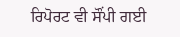ਰਿਪੋਰਟ ਵੀ ਸੌਂਪੀ ਗਈ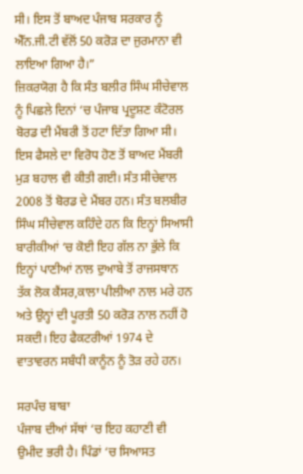ਸੀ। ਇਸ ਤੋਂ ਬਾਅਦ ਪੰਜਾਬ ਸਰਕਾਰ ਨੂੰ ਐੱਨ.ਜੀ.ਟੀ ਵੱਲੋਂ 50 ਕਰੋੜ ਦਾ ਜੁਰਮਾਨਾ ਵੀ ਲਾਇਆ ਗਿਆ ਹੈ।”
ਜ਼ਿਕਰਯੋਗ ਹੈ ਕਿ ਸੰਤ ਬਲੀਰ ਸਿੰਘ ਸੀਚੇਵਾਲ ਨੂੰ ਪਿਛਲੇ ਦਿਨਾਂ ‘ਚ ਪੰਜਾਬ ਪ੍ਰਦੂਸ਼ਣ ਕੰਟੋਰਲ ਬੋਰਡ ਦੀ ਮੈਂਬਰੀ ਤੋਂ ਹਟਾ ਦਿੱਤਾ ਗਿਆ ਸੀ। ਇਸ ਫੈਸਲੇ ਦਾ ਵਿਰੋਧ ਹੋਣ ਤੋਂ ਬਾਅਦ ਮੈਂਬਰੀ ਮੁੜ ਬਹਾਲ ਵੀ ਕੀਤੀ ਗਈ। ਸੰਤ ਸੀਚੇਵਾਲ 2008 ਤੋਂ ਬੋਰਡ ਦੇ ਮੈਂਬਰ ਹਨ। ਸੰਤ ਬਲਬੀਰ ਸਿੰਘ ਸੀਚੇਵਾਲ ਕਹਿੰਦੇ ਹਨ ਕਿ ਇਨ੍ਹਾਂ ਸਿਆਸੀ ਬਾਰੀਕੀਆਂ ‘ਚ ਕੋਈ ਇਹ ਗੱਲ ਨਾ ਭੁੱਲੇ ਕਿ ਇਨ੍ਹਾਂ ਪਾਣੀਆਂ ਨਾਲ ਦੁਆਬੇ ਤੋਂ ਰਾਜਸਥਾਨ ਤੱਕ ਲੋਕ ਕੈਂਸਰ,ਕਾਲਾ ਪੀਲੀਆ ਨਾਲ ਮਰੇ ਹਨ ਅਤੇ ਉਨ੍ਹਾਂ ਦੀ ਪੂਰਤੀ 50 ਕਰੋੜ ਨਾਲ ਨਹੀਂ ਹੋ ਸਕਦੀ। ਇਹ ਫੈਕਟਰੀਆਂ 1974 ਦੇ ਵਾਤਾਵਰਨ ਸਬੰਧੀ ਕਾਨੂੰਨ ਨੂੰ ਤੋੜ ਰਹੇ ਹਨ।

ਸਰਪੰਚ ਬਾਬਾ
ਪੰਜਾਬ ਦੀਆਂ ਸੱਥਾਂ ‘ਚ ਇਹ ਕਹਾਣੀ ਵੀ ਉਮੀਦ ਭਰੀ ਹੈ। ਪਿੰਡਾਂ ‘ਚ ਸਿਆਸਤ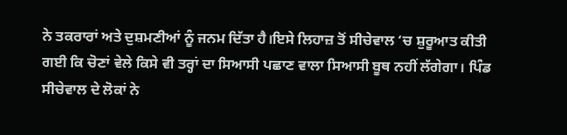ਨੇ ਤਕਰਾਰਾਂ ਅਤੇ ਦੁਸ਼ਮਣੀਆਂ ਨੂੰ ਜਨਮ ਦਿੱਤਾ ਹੈ।ਇਸੇ ਲਿਹਾਜ਼ ਤੋਂ ਸੀਚੇਵਾਲ ‘ਚ ਸ਼ੁਰੂਆਤ ਕੀਤੀ ਗਈ ਕਿ ਚੋਣਾਂ ਵੇਲੇ ਕਿਸੇ ਵੀ ਤਰ੍ਹਾਂ ਦਾ ਸਿਆਸੀ ਪਛਾਣ ਵਾਲਾ ਸਿਆਸੀ ਬੂਥ ਨਹੀਂ ਲੱਗੇਗਾ। ਪਿੰਡ ਸੀਚੇਵਾਲ ਦੇ ਲੋਕਾਂ ਨੇ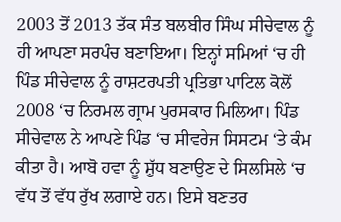2003 ਤੋਂ 2013 ਤੱਕ ਸੰਤ ਬਲਬੀਰ ਸਿੰਘ ਸੀਚੇਵਾਲ ਨੂੰ ਹੀ ਆਪਣਾ ਸਰਪੰਚ ਬਣਾਇਆ। ਇਨ੍ਹਾਂ ਸਮਿਆਂ ‘ਚ ਹੀ ਪਿੰਡ ਸੀਚੇਵਾਲ ਨੂੰ ਰਾਸ਼ਟਰਪਤੀ ਪ੍ਰਤਿਭਾ ਪਾਟਿਲ ਕੋਲੋਂ 2008 ‘ਚ ਨਿਰਮਲ ਗ੍ਰਾਮ ਪੁਰਸਕਾਰ ਮਿਲਿਆ। ਪਿੰਡ ਸੀਚੇਵਾਲ ਨੇ ਆਪਣੇ ਪਿੰਡ ‘ਚ ਸੀਵਰੇਜ ਸਿਸਟਮ ‘ਤੇ ਕੰਮ ਕੀਤਾ ਹੈ। ਆਬੋ ਹਵਾ ਨੂੰ ਸ਼ੁੱਧ ਬਣਾਉਣ ਦੇ ਸਿਲਸਿਲੇ ‘ਚ ਵੱਧ ਤੋਂ ਵੱਧ ਰੁੱਖ ਲਗਾਏ ਹਨ। ਇਸੇ ਬਣਤਰ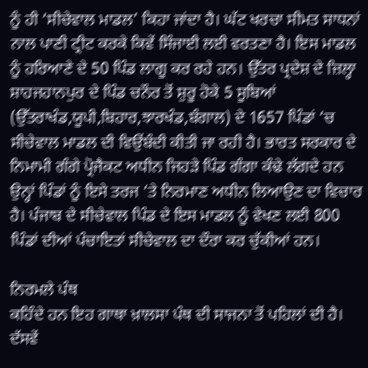ਨੂੰ ਹੀ ‘ਸੀਚੇਵਾਲ ਮਾਡਲ’ ਕਿਹਾ ਜਾਂਦਾ ਹੈ। ਘੱਟ ਖਰਚਾ ਸੀਮਤ ਸਾਧਨਾਂ ਨਾਲ ਪਾਣੀ ਟ੍ਰੀਟ ਕਰਕੇ ਕਿਵੇਂ ਸਿੰਜਾਈ ਲਈ ਵਰਤਣਾ ਹੈ। ਇਸ ਮਾਡਲ ਨੂੰ ਹਰਿਆਣੇ ਦੇ 50 ਪਿੰਡ ਲਾਗੂ ਕਰ ਰਹੇ ਹਨ। ਉੱਤਰ ਪ੍ਰਦੇਸ਼ ਦੇ ਜ਼ਿਲ੍ਹਾ ਸ਼ਾਹਜਹਾਨਪੁਰ ਦੇ ਪਿੰਡ ਚਨੌਰ ਤੋਂ ਸ਼ੁਰੂ ਹੋਕੇ 5 ਸੂਬਿਆਂ (ਉੱਤਰਾਖੰਡ,ਯੂਪੀ,ਬਿਹਾਰ,ਝਾਰਖੰਡ,ਬੰਗਾਲ) ਦੇ 1657 ਪਿੰਡਾਂ ‘ਚ ਸੀਚੇਵਾਲ ਮਾਡਲ ਦੀ ਵਿਉਂਬੰਦੀ ਕੀਤੀ ਜਾ ਰਹੀ ਹੈ। ਭਾਰਤ ਸਰਕਾਰ ਦੇ ਨਿਮਾਮੀ ਗੰਗੇ ਪ੍ਰੋਜੈਕਟ ਅਧੀਨ ਜਿਹੜੇ ਪਿੰਡ ਗੰਗਾ ਕੰਢੇ ਲੱਗਦੇ ਹਨ ਉਨ੍ਹਾਂ ਪਿੰਡਾਂ ਨੂੰ ਇਸੇ ਤਰਜ ‘ਤੇ ਨਿਰਮਾਣ ਅਧੀਨ ਲਿਆਉਣ ਦਾ ਵਿਚਾਰ ਹੈ। ਪੰਜਾਬ ਦੇ ਸੀਚੇਵਾਲ ਪਿੰਡ ਦੇ ਇਸ ਮਾਡਲ ਨੂੰ ਵੇਖਣ ਲਈ 800 ਪਿੰਡਾਂ ਦੀਆਂ ਪੰਚਾਇਤਾਂ ਸੀਚੇਵਾਲ ਦਾ ਦੌਰਾ ਕਰ ਚੁੱਕੀਆਂ ਹਨ।

ਨਿਰਮਲੇ ਪੰਥ
ਕਹਿੰਦੇ ਹਨ ਇਹ ਗਾਥਾ ਖ਼ਾਲਸਾ ਪੰਥ ਦੀ ਸਾਜਨਾ ਤੋਂ ਪਹਿਲਾਂ ਦੀ ਹੈ। ਦੱਸਵੇਂ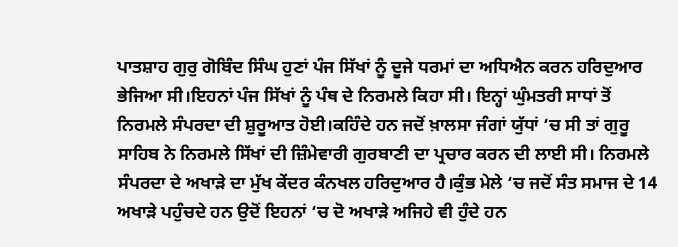ਪਾਤਸ਼ਾਹ ਗੁਰੁ ਗੋਬਿੰਦ ਸਿੰਘ ਹੁਣਾਂ ਪੰਜ ਸਿੱਖਾਂ ਨੂੰ ਦੂਜੇ ਧਰਮਾਂ ਦਾ ਅਧਿਐਨ ਕਰਨ ਹਰਿਦੁਆਰ ਭੇਜਿਆ ਸੀ।ਇਹਨਾਂ ਪੰਜ ਸਿੱਖਾਂ ਨੂੰ ਪੰਥ ਦੇ ਨਿਰਮਲੇ ਕਿਹਾ ਸੀ। ਇਨ੍ਹਾਂ ਘੁੰਮਤਰੀ ਸਾਧਾਂ ਤੋਂ ਨਿਰਮਲੇ ਸੰਪਰਦਾ ਦੀ ਸ਼ੁਰੂਆਤ ਹੋਈ।ਕਹਿੰਦੇ ਹਨ ਜਦੋਂ ਖ਼ਾਲਸਾ ਜੰਗਾਂ ਯੁੱਧਾਂ ‘ਚ ਸੀ ਤਾਂ ਗੁਰੂ ਸਾਹਿਬ ਨੇ ਨਿਰਮਲੇ ਸਿੱਖਾਂ ਦੀ ਜ਼ਿੰਮੇਵਾਰੀ ਗੁਰਬਾਣੀ ਦਾ ਪ੍ਰਚਾਰ ਕਰਨ ਦੀ ਲਾਈ ਸੀ। ਨਿਰਮਲੇ ਸੰਪਰਦਾ ਦੇ ਅਖਾੜੇ ਦਾ ਮੁੱਖ ਕੇਂਦਰ ਕੰਨਖਲ ਹਰਿਦੁਆਰ ਹੈ।ਕੁੰਭ ਮੇਲੇ ‘ਚ ਜਦੋਂ ਸੰਤ ਸਮਾਜ ਦੇ 14 ਅਖਾੜੇ ਪਹੁੰਚਦੇ ਹਨ ਉਦੋਂ ਇਹਨਾਂ ‘ਚ ਦੋ ਅਖਾੜੇ ਅਜਿਹੇ ਵੀ ਹੁੰਦੇ ਹਨ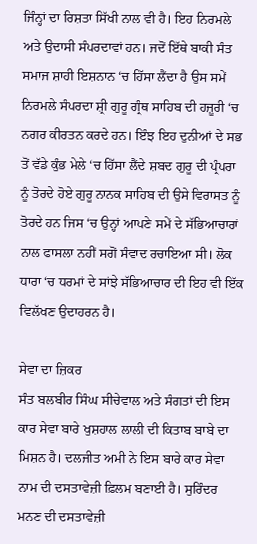ਜਿੰਨ੍ਹਾਂ ਦਾ ਰਿਸ਼ਤਾ ਸਿੱਖੀ ਨਾਲ ਵੀ ਹੈ। ਇਹ ਨਿਰਮਲੇ ਅਤੇ ਉਦਾਸੀ ਸੰਪਰਦਾਵਾਂ ਹਨ। ਜਦੋਂ ਇੱਥੇ ਬਾਕੀ ਸੰਤ ਸਮਾਜ ਸ਼ਾਹੀ ਇਸ਼ਨਾਨ ‘ਚ ਹਿੱਸਾ ਲੈਂਦਾ ਹੈ ਉਸ ਸਮੇਂ ਨਿਰਮਲੇ ਸੰਪਰਦਾ ਸ਼੍ਰੀ ਗੁਰੂ ਗ੍ਰੰਥ ਸਾਹਿਬ ਦੀ ਹਜ਼ੂਰੀ ‘ਚ ਨਗਰ ਕੀਰਤਨ ਕਰਦੇ ਹਨ। ਇੰਝ ਇਹ ਦੁਨੀਆਂ ਦੇ ਸਭ ਤੋਂ ਵੱਡੇ ਕੁੰਭ ਮੇਲੇ ‘ਚ ਹਿੱਸਾ ਲੈਂਦੇ ਸ਼ਬਦ ਗੁਰੂ ਦੀ ਪ੍ਰੰਪਰਾ ਨੂੰ ਤੋਰਦੇ ਹੋਏ ਗੁਰੂ ਨਾਨਕ ਸਾਹਿਬ ਦੀ ਉਸੇ ਵਿਰਾਸਤ ਨੂੰ ਤੋਰਦੇ ਹਨ ਜਿਸ ‘ਚ ਉਨ੍ਹਾਂ ਆਪਣੇ ਸਮੇਂ ਦੇ ਸੱਭਿਆਚਾਰਾਂ ਨਾਲ ਫਾਸਲਾ ਨਹੀਂ ਸਗੋਂ ਸੰਵਾਦ ਰਚਾਇਆ ਸੀ। ਲੋਕ ਧਾਰਾ ‘ਚ ਧਰਮਾਂ ਦੇ ਸਾਂਝੇ ਸੱਭਿਆਚਾਰ ਦੀ ਇਹ ਵੀ ਇੱਕ ਵਿਲੱਖਣ ਉਦਾਹਰਨ ਹੈ।

ਸੇਵਾ ਦਾ ਜ਼ਿਕਰ
ਸੰਤ ਬਲਬੀਰ ਸਿੰਘ ਸੀਚੇਵਾਲ ਅਤੇ ਸੰਗਤਾਂ ਦੀ ਇਸ ਕਾਰ ਸੇਵਾ ਬਾਰੇ ਖੁਸ਼ਹਾਲ ਲਾਲੀ ਦੀ ਕਿਤਾਬ ਬਾਬੇ ਦਾ ਮਿਸ਼ਨ ਹੈ। ਦਲਜੀਤ ਅਮੀ ਨੇ ਇਸ ਬਾਰੇ ਕਾਰ ਸੇਵਾ ਨਾਮ ਦੀ ਦਸਤਾਵੇਜ਼ੀ ਫ਼ਿਲਮ ਬਣਾਈ ਹੈ। ਸੁਰਿੰਦਰ ਮਨਣ ਦੀ ਦਸਤਾਵੇਜ਼ੀ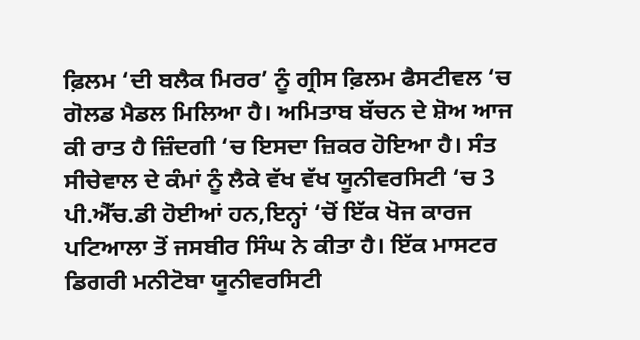ਫ਼ਿਲਮ ‘ਦੀ ਬਲੈਕ ਮਿਰਰ’ ਨੂੰ ਗ੍ਰੀਸ ਫ਼ਿਲਮ ਫੈਸਟੀਵਲ ‘ਚ ਗੋਲਡ ਮੈਡਲ ਮਿਲਿਆ ਹੈ। ਅਮਿਤਾਬ ਬੱਚਨ ਦੇ ਸ਼ੋਅ ਆਜ ਕੀ ਰਾਤ ਹੈ ਜ਼ਿੰਦਗੀ ‘ਚ ਇਸਦਾ ਜ਼ਿਕਰ ਹੋਇਆ ਹੈ। ਸੰਤ ਸੀਚੇਵਾਲ ਦੇ ਕੰਮਾਂ ਨੂੰ ਲੈਕੇ ਵੱਖ ਵੱਖ ਯੂਨੀਵਰਸਿਟੀ ‘ਚ 3 ਪੀ.ਐੱਚ.ਡੀ ਹੋਈਆਂ ਹਨ,ਇਨ੍ਹਾਂ ‘ਚੋਂ ਇੱਕ ਖੋਜ ਕਾਰਜ ਪਟਿਆਲਾ ਤੋਂ ਜਸਬੀਰ ਸਿੰਘ ਨੇ ਕੀਤਾ ਹੈ। ਇੱਕ ਮਾਸਟਰ ਡਿਗਰੀ ਮਨੀਟੋਬਾ ਯੂਨੀਵਰਸਿਟੀ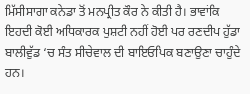ਮਿੱਸੀਸਾਗਾ ਕਨੇਡਾ ਤੋਂ ਮਨਪ੍ਰੀਤ ਕੌਰ ਨੇ ਕੀਤੀ ਹੈ। ਭਾਵਾਂਕਿ ਇਹਦੀ ਕੋਈ ਅਧਿਕਾਰਕ ਪੁਸ਼ਟੀ ਨਹੀਂ ਹੋਈ ਪਰ ਰਣਦੀਪ ਹੁੱਡਾ ਬਾਲੀਵੁੱਡ ‘ਚ ਸੰਤ ਸੀਚੇਵਾਲ ਦੀ ਬਾਇਓਪਿਕ ਬਣਾਉਣਾ ਚਾਹੁੰਦੇ ਹਨ।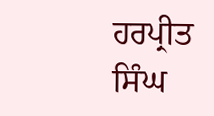ਹਰਪ੍ਰੀਤ ਸਿੰਘ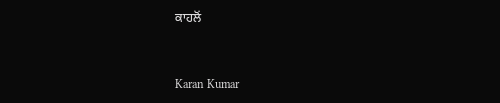ਕਾਹਲੋਂ


Karan Kumar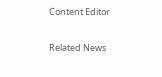Content Editor

Related News